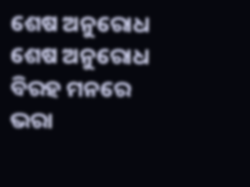ଶେଷ ଅନୁରୋଧ
ଶେଷ ଅନୁରୋଧ
ବିରହ ମନରେ ଭରା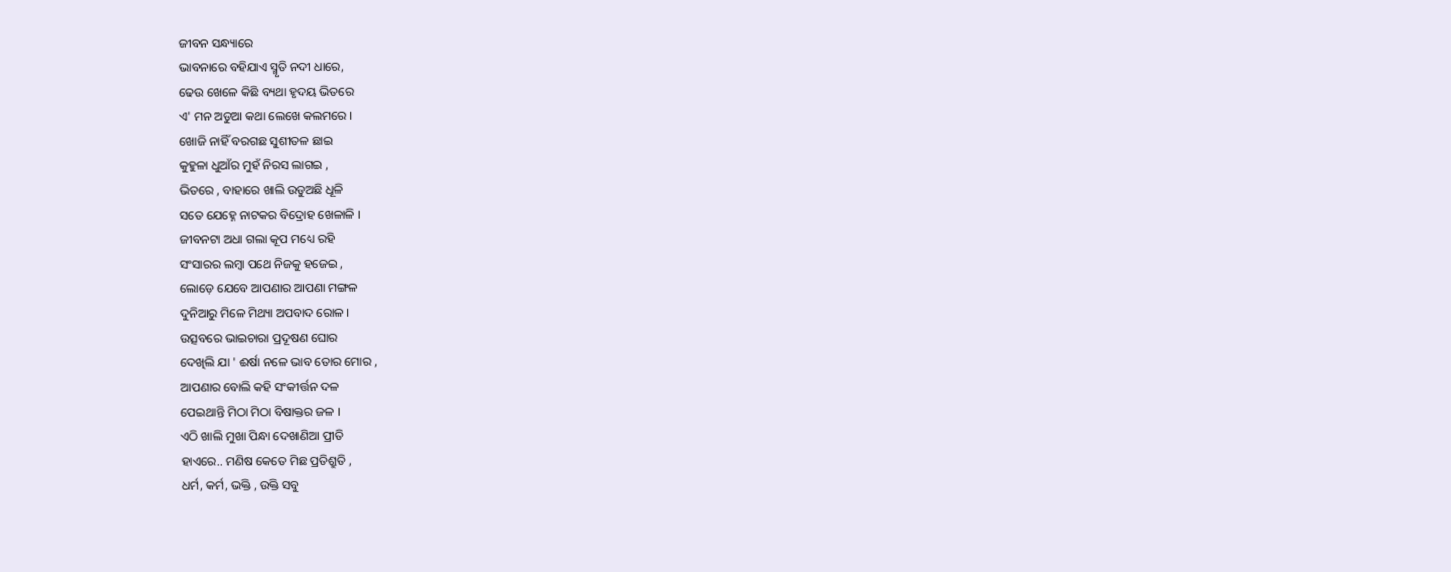ଜୀବନ ସନ୍ଧ୍ୟାରେ
ଭାବନାରେ ବହିଯାଏ ସ୍ମୃତି ନଦୀ ଧାରେ,
ଢେଉ ଖେଳେ କିଛି ବ୍ୟଥା ହୃଦୟ ଭିତରେ
ଏ' ମନ ଅଡୁଆ କଥା ଲେଖେ କଲମରେ ।
ଖୋଜି ନାହିଁ ବରଗଛ ସୁଶୀତଳ ଛାଇ
କୁହୁଳା ଧୁଆଁର ମୁହଁ ନିରସ ଲାଗଇ ,
ଭିତରେ , ବାହାରେ ଖାଲି ଉଡୁଅଛି ଧୂଳି
ସତେ ଯେହ୍ନେ ନାଟକର ବିଦ୍ରୋହ ଖେଳାଳି ।
ଜୀବନଟା ଅଧା ଗଲା କୂପ ମଧ୍ୟେ ରହି
ସଂସାରର ଲମ୍ବା ପଥେ ନିଜକୁ ହଜେଇ ,
ଲୋଡ଼େ ଯେବେ ଆପଣାର ଆପଣା ମଙ୍ଗଳ
ଦୁନିଆରୁ ମିଳେ ମିଥ୍ୟା ଅପବାଦ ରୋଳ ।
ଉତ୍ସବରେ ଭାଇଚାରା ପ୍ରଦୂଷଣ ଘୋର
ଦେଖିଲି ଯା ' ଈର୍ଷା ନଳେ ଭାବ ତୋର ମୋର ,
ଆପଣାର ବୋଲି କହି ସଂକୀର୍ତ୍ତନ ଦଳ
ପେଇଥାନ୍ତି ମିଠା ମିଠା ବିଷାକ୍ତର ଜଳ ।
ଏଠି ଖାଲି ମୁଖା ପିନ୍ଧା ଦେଖାଣିଆ ପ୍ରୀତି
ହାଏରେ.. ମଣିଷ କେତେ ମିଛ ପ୍ରତିଶ୍ରୁତି ,
ଧର୍ମ, କର୍ମ, ଭକ୍ତି , ଉକ୍ତି ସବୁ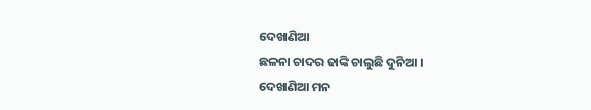ଦେଖାଣିଆ
ଛଳନା ଚାଦର ଢାଙ୍କି ଚାଲୁଛି ଦୁନିଆ ।
ଦେଖାଣିଆ ମନ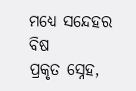ମଧ୍ୟେ ସନ୍ଦେହର ବିଷ
ପ୍ରକୃତ ସ୍ନେହ,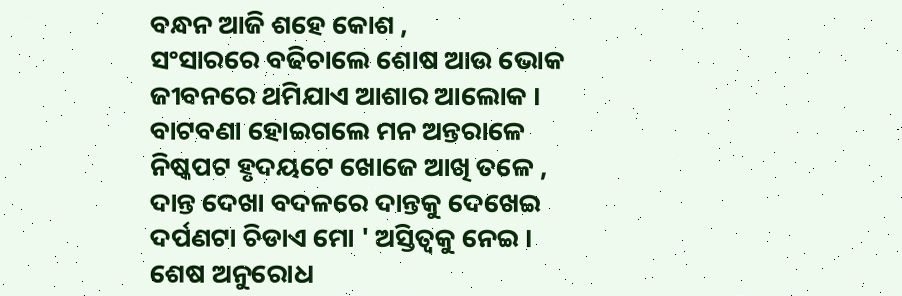ବନ୍ଧନ ଆଜି ଶହେ କୋଶ ,
ସଂସାରରେ ବଢିଚାଲେ ଶୋଷ ଆଉ ଭୋକ
ଜୀବନରେ ଥମିଯାଏ ଆଶାର ଆଲୋକ ।
ବାଟବଣା ହୋଇଗଲେ ମନ ଅନ୍ତରାଳେ
ନିଷ୍କପଟ ହୃଦୟଟେ ଖୋଜେ ଆଖି ତଳେ ,
ଦାନ୍ତ ଦେଖା ବଦଳରେ ଦାନ୍ତକୁ ଦେଖେଇ
ଦର୍ପଣଟା ଚିଡାଏ ମୋ ' ଅସ୍ତିତ୍ବକୁ ନେଇ ।
ଶେଷ ଅନୁରୋଧ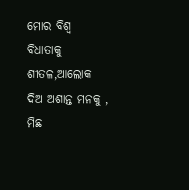ମୋର ବିଶ୍ୱ ବିଧାତାକୁ
ଶୀତଳ,ଆଲୋକ ଦିଅ ଅଶାନ୍ତ ମନକୁ ,
ମିଛ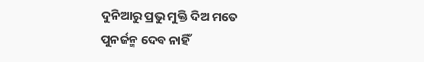ଦୁନିଆରୁ ପ୍ରଭୁ ମୁକ୍ତି ଦିଅ ମତେ
ପୁନର୍ଜନ୍ମ ଦେବ ନାହିଁ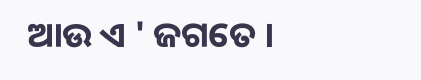ଆଉ ଏ ' ଜଗତେ ।